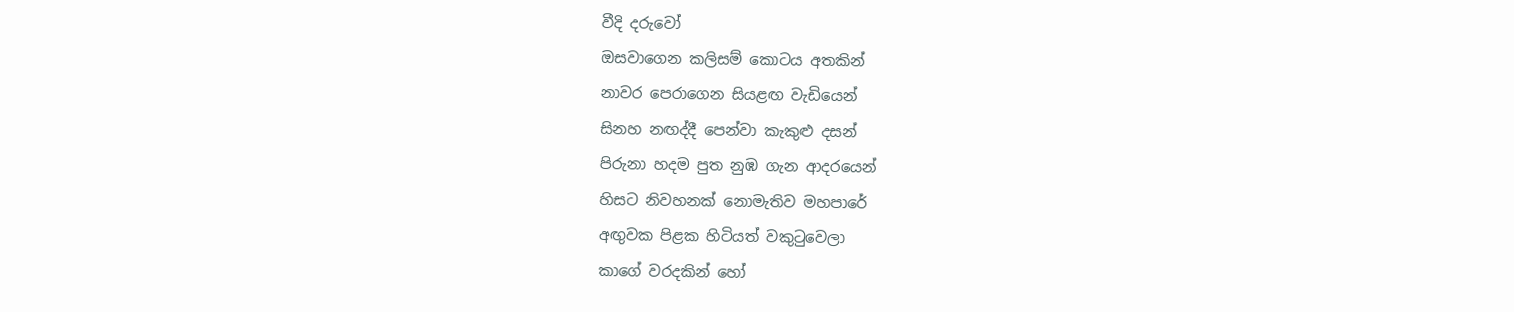වීදි දරුවෝ
ඔසවාගෙන කලිසම් කොටය අතකින්
නාවර පෙරාගෙන සියළඟ වැඩියෙන්
සිනහ නඟද්දී පෙන්වා කැකුළු දසන්
පිරුනා හදම පුත නුඹ ගැන ආදරයෙන්
හිසට නිවහනක් නොමැතිව මහපාරේ
අඟුවක පිළක හිටියත් වකුටුවෙලා
කාගේ වරදකින් හෝ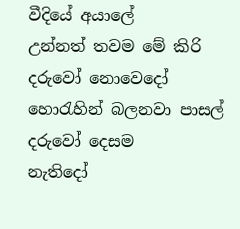වීදියේ අයාලේ
උන්නත් තවම මේ කිරි දරුවෝ නොවෙදෝ
හොරැහින් බලනවා පාසල් දරුවෝ දෙසම
නැතිදෝ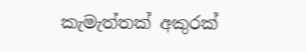කැමැත්තක් අකුරක්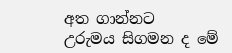අත ගාන්නට
උරුමය සිගමන ද මේ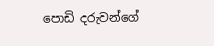පොඩි දරුවන්ගේ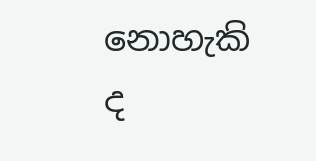නොහැකි ද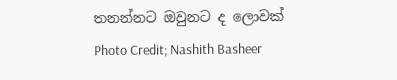තනන්නට ඔවුනට ද ලොවක්
Photo Credit; Nashith Basheer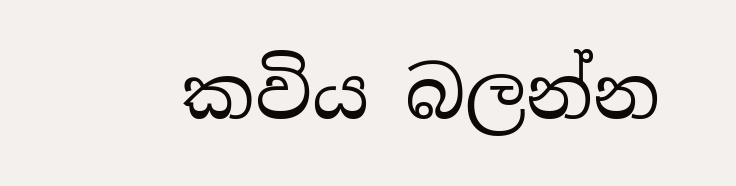කවිය බලන්න